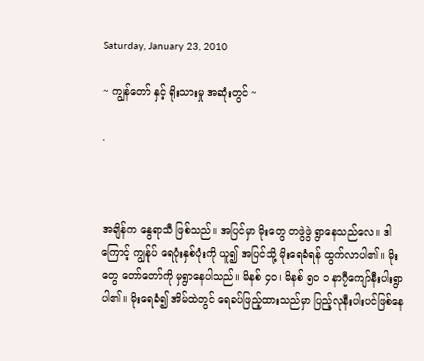Saturday, January 23, 2010

~ ကျွန်တော် နှင့် ရိုးသားမှု အဆုံးတွင် ~

.



အချိန်က နွေရာသီ ဖြစ်သည်။ အပြင်မှာ မိုးတွေ တဖွဲဖွဲ ရွာနေသည်လေ။ ဒါကြောင့် ကျွန်ုပ် ရေပုံးနှစ်ပုံးကို ယူ၍ အပြင်သို့ မိုးရေခံရန် ထွက်လာပါ၏။ မိုးတွေ တော်တော်ကို မှရွာနေပါသည်။ မိနစ် ၄၀၊ မိနစ် ၅၀ ၁ နာ၇ီကျော်နီးပါးရွာပါ၏။ မိုးရေခံ၍ အိမ်ထဲတွင် ရေခပ်ဖြည့်ထားသည်မှာ ပြည့်လုနီးပါးပင်ဖြစ်နေ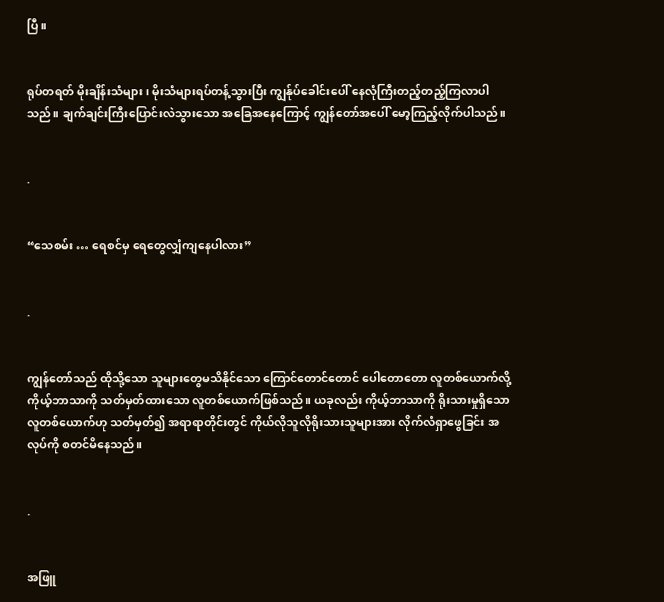ပြီ။


ရုပ်တရတ် မိုးချိန်းသံများ၊ မိုးသံများရပ်တန့်သွားပြီး ကျွန်ုပ်ခေါင်းပေါ် နေလုံကြီးတည့်တည့်ကြလာပါသည်။ ချက်ချင်းကြီးပြောင်းလဲသွားသော အခြေအနေကြောင့် ကျွန်တော်အပေါ် မော့ကြည့်လိုက်ပါသည်။


.


“သေစမ်း … ရေစင်မှ ရေတွေလျှံကျနေပါလား”


.


ကျွန်တော်သည် ထိုသို့သော သူများတွေမသိနိုင်သော ကြောင်တောင်တောင် ပေါတောတော လူတစ်ယောက်လို့ ကိုယ့်ဘာသာကို သတ်မှတ်ထားသော လူတစ်ယောက်ဖြစ်သည်။ ယခုလည်း ကိုယ့်ဘာသာကို ရိုးသားမှုရှိသော လူတစ်ယောက်ဟု သတ်မှတ်၍ အရာရာတိုင်းတွင် ကိုယ်လိုသူလိုရိုးသားသူများအား လိုက်လံရှာဖွေခြင်း အလုပ်ကို စတင်မိနေသည်။


.


အဖြူ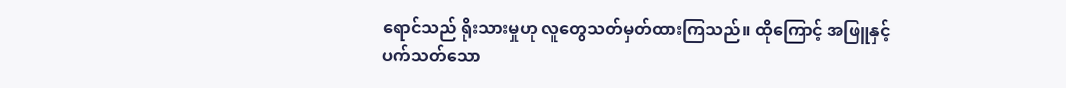ရောင်သည် ရိုးသားမှုဟု လူတွေသတ်မှတ်ထားကြသည်။ ထိုကြောင့် အဖြူနှင့် ပက်သတ်သော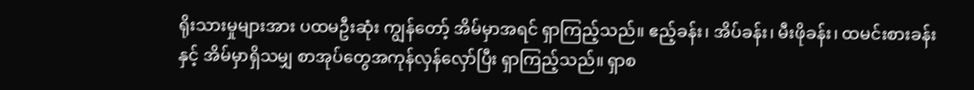ရိုးသားမှုများအား ပထမဦးဆုံး ကျွန်တော့် အိမ်မှာအရင် ရှာကြည့်သည်။ ဧည့်ခန်း၊ အိပ်ခန်း၊ မီးဖိုခန်း၊ ထမင်းစားခန်း နှင့် အိမ်မှာရှိသမျှ စာအုပ်တွေအကုန်လှန်လှော်ပြီး ရှာကြည့်သည်။ ရှာစ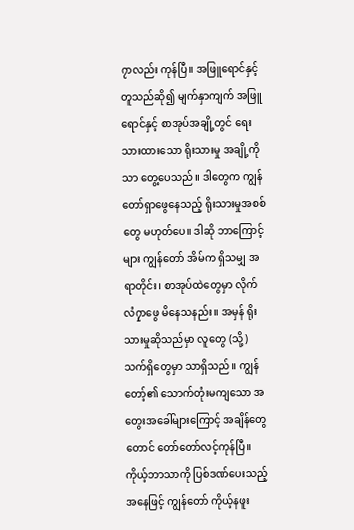၇ာလည်း ကုန်ပြီ။ အဖြူရောင်နှင့်တူသည်ဆို၍ မျက်နှာကျက် အဖြူရောင်နှင့် စာအုပ်အချို့တွင် ရေးသားထားသော ရိုးသားမှု အချို့ကိုသာ တွေ့ပေသည်။ ဒါတွေက ကျွန်တော်ရှာဖွေနေသည့် ရိုးသားမှုအစစ်တွေ မဟုတ်ပေ။ ဒါဆို ဘာကြောင့်များ ကျွန်တော် အိမ်က ရှိသမျှ အရာတိုင်း၊ စာအုပ်ထဲတွေမှာ လိုက်လံ၇ှာဖွေ မိနေသနည်း။ အမှန် ရိုးသားမှုဆိုသည်မှာ လူတွေ (သို့) သက်ရှိတွေမှာ သာရှိသည်။ ကျွန်တော့်၏ သောက်တုံးမကျသော အတွေးအခေါ်များကြောင့် အချိန်တွေတောင် တော်တော်လင့်ကုန်ပြီ။ ကိုယ့်ဘာသာကို ပြစ်ဒဏ်ပေးသည့်အနေဖြင့် ကျွန်တော် ကိုယ့်နဖူး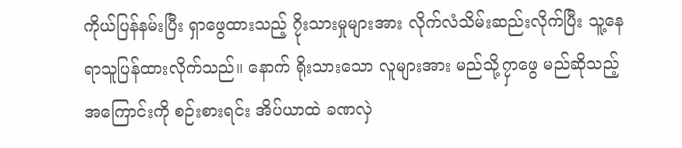ကိုယ်ပြန်နမ်းပြီး ရှာဖွေထားသည့် ၇ိုးသားမှုများအား လိုက်လံသိမ်းဆည်းလိုက်ပြီး သူ့နေရာသူပြန်ထားလိုက်သည်။ နောက် ရိုးသားသော လူများအား မည်သို့၇ှာဖွေ မည်ဆိုသည့်အကြောင်းကို စဉ်းစားရင်း အိပ်ယာထဲ ခဏလှဲ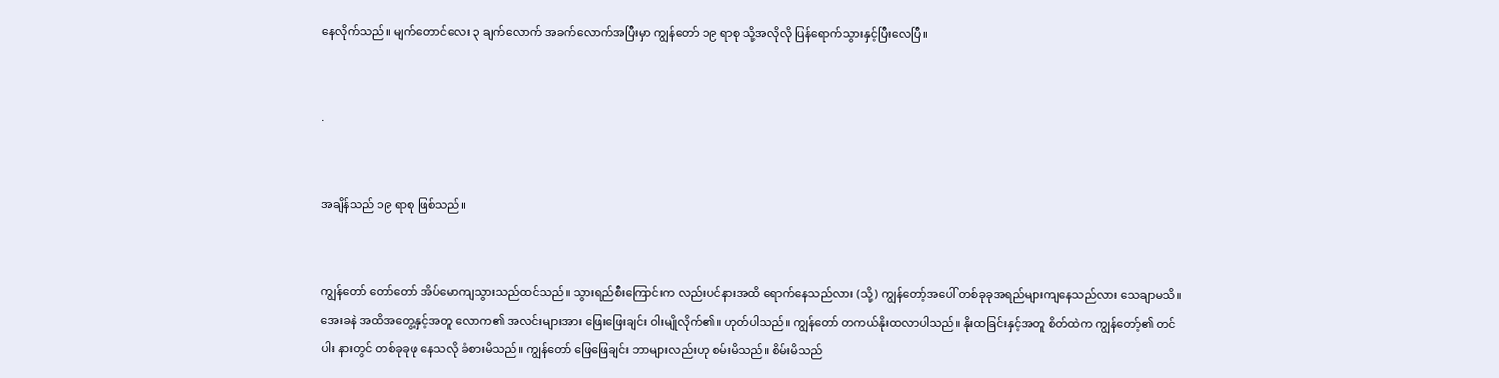နေလိုက်သည်။ မျက်တောင်လေး ၃ ချက်လောက် အခက်လောက်အပြီးမှာ ကျွန်တော် ၁၉ ရာစု သို့အလိုလို ပြန်ရောက်သွားနှင့်ပြီးလေပြီ။


.


အချိန်သည် ၁၉ ရာစု ဖြစ်သည်။


ကျွန်တော် တော်တော် အိပ်မောကျသွားသည်ထင်သည်။ သွားရည်စီးကြောင်းက လည်းပင်နားအထိ ရောက်နေသည်လား (သို့) ကျွန်တော့်အပေါ် တစ်ခုခုအရည်များကျနေသည်လား သေချာမသိ။ အေးခနဲ အထိအတွေ့နှင့်အတူ လောက၏ အလင်းများအား ဖြေးဖြေးချင်း ဝါးမျိုလိုက်၏။ ဟုတ်ပါသည်။ ကျွန်တော် တကယ်နိုးထလာပါသည်။ နိုးထခြင်းနှင့်အတူ စိတ်ထဲက ကျွန်တော့်၏ တင်ပါး နားတွင် တစ်ခုခုဖု နေသလို ခံစားမိသည်။ ကျွန်တော် ဖြေဖြေချင်း ဘာများလည်းဟု စမ်းမိသည်။ စိမ်းမိသည်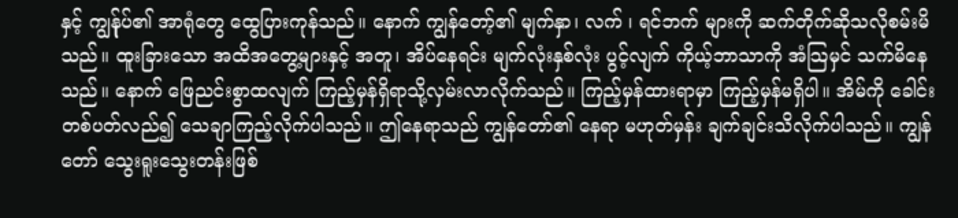နှင့် ကျွန်ုပ်၏ အာရုံတွေ ထွေပြားကုန်သည်။ နောက် ကျွန်တော့်၏ မျက်နှာ၊ လက် ၊ ရင်ဘက် များကို ဆက်တိုက်ဆိုသလိုစမ်းမိသည်။ ထူးခြားသော အထိအတွေ့များနှင့် အတူ၊ အိပ်နေရင်း မျက်လုံးနှစ်လုံး ပွင့်လျက် ကိုယ့်ဘာသာကို အံသြမှင် သက်မိနေသည်။ နောက် ဖြေညင်းစွာထလျက် ကြည့်မှန်ရှိရာသို့လှမ်းလာလိုက်သည်။ ကြည့်မှန်ထားရာမှာ ကြည့်မှန်မရှိပါ။ အိမ်ကို ခေါင်းတစ်ပတ်လည်၍ သေချာကြည့်လိုက်ပါသည်။ ဤနေရာသည် ကျွန်တော်၏ နေရာ မဟုတ်မှန်း ချက်ချင်းသိလိုက်ပါသည်။ ကျွန်တော် သွေးရူးသွေးတန်းဖြစ်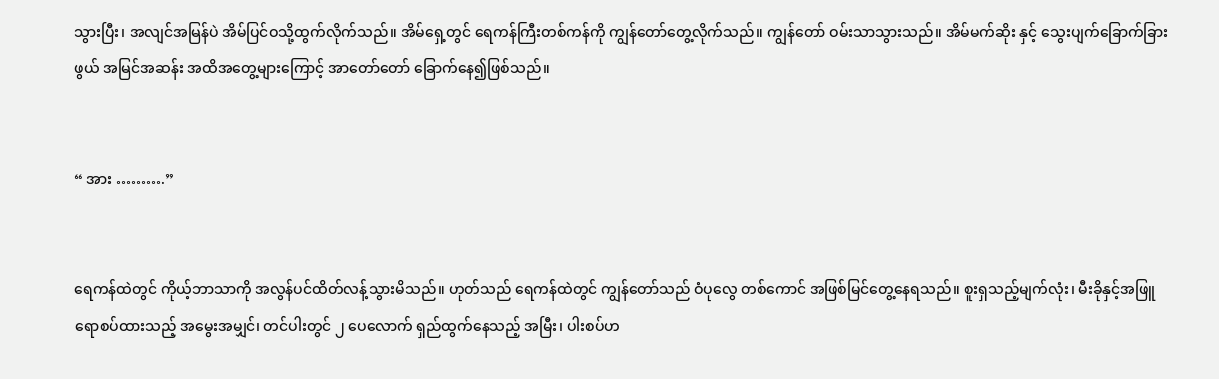သွားပြီး၊ အလျင်အမြန်ပဲ အိမ်ပြင်ဝသို့ထွက်လိုက်သည်။ အိမ်ရှေ့တွင် ရေကန်ကြီးတစ်ကန်ကို ကျွန်တော်တွေ့လိုက်သည်။ ကျွန်တော် ဝမ်းသာသွားသည်။ အိမ်မက်ဆိုး နှင့် သွေးပျက်ခြောက်ခြားဖွယ် အမြင်အဆန်း အထိအတွေ့များကြောင့် အာတော်တော် ခြောက်နေ၍ဖြစ်သည်။


“ အား ……….”


ရေကန်ထဲတွင် ကိုယ့်ဘာသာကို အလွန်ပင်ထိတ်လန့်သွားမိသည်။ ဟုတ်သည် ရေကန်ထဲတွင် ကျွန်တော်သည် ဝံပုလွေ တစ်ကောင် အဖြစ်မြင်တွေ့နေရသည်။ စူးရှသည့်မျက်လုံး၊ မီးခိုနှင့်အဖြူ ရောစပ်ထားသည့် အမွေးအမျှင်၊ တင်ပါးတွင် ၂ ပေလောက် ရှည်ထွက်နေသည့် အမြီး၊ ပါးစပ်ဟ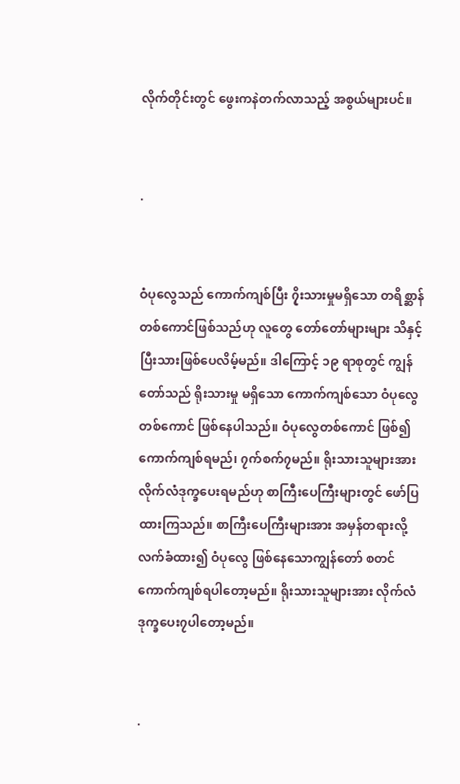လိုက်တိုင်းတွင် ဖွေးကနဲတက်လာသည့် အစွယ်များပင်။


.


ဝံပုလွေသည် ကောက်ကျစ်ပြီး ၇ိုးသားမှုမရှိသော တရိစ္ဆာန်တစ်ကောင်ဖြစ်သည်ဟု လူတွေ တော်တော်များများ သိနှင့်ပြီးသားဖြစ်ပေလိမ့်မည်။ ဒါကြောင့် ၁၉ ရာစုတွင် ကျွန်တော်သည် ရိုးသားမှု မရှိသော ကောက်ကျစ်သော ဝံပုလွေတစ်ကောင် ဖြစ်နေပါသည်။ ဝံပုလွေတစ်ကောင် ဖြစ်၍ ကောက်ကျစ်ရမည်၊ ၇က်စက်၇မည်။ ရိုးသားသူများအား လိုက်လံဒုက္ခပေးရမည်ဟု စာကြီးပေကြီးများတွင် ဖော်ပြထားကြသည်။ စာကြီးပေကြီးများအား အမှန်တရားလို့ လက်ခံထား၍ ဝံပုလွေ ဖြစ်နေသောကျွန်တော် စတင် ကောက်ကျစ်ရပါတော့မည်။ ရိုးသားသူများအား လိုက်လံ ဒုက္ခပေး၇ပါတော့မည်။


.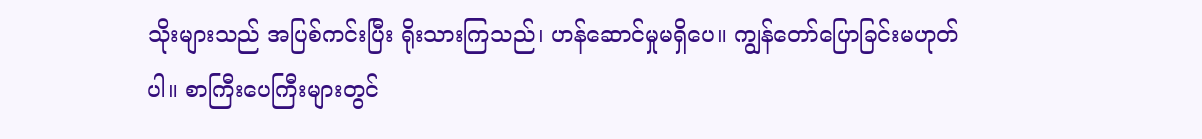သိုးများသည် အပြစ်ကင်းပြီး ရိုးသားကြသည်၊ ဟန်ဆောင်မှုမရှိပေ။ ကျွန်တော်ပြောခြင်းမဟုတ်ပါ။ စာကြီးပေကြီးများတွင်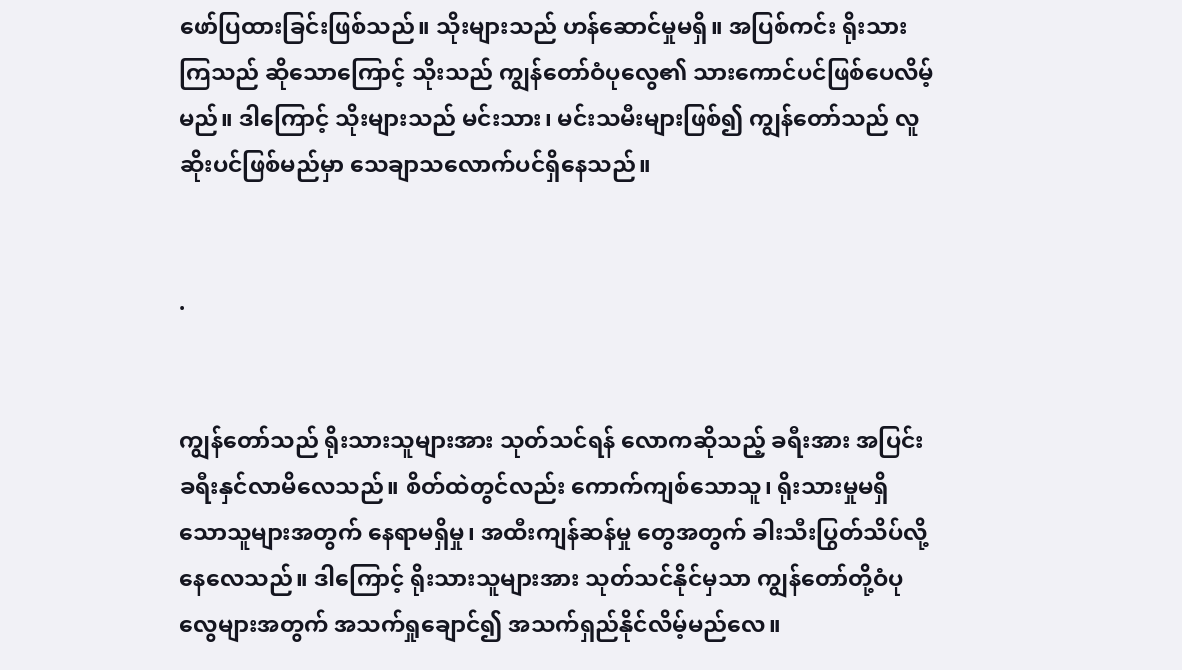ဖော်ပြထားခြင်းဖြစ်သည်။ သိုးများသည် ဟန်ဆောင်မှုမရှိ။ အပြစ်ကင်း ရိုးသားကြသည် ဆိုသောကြောင့် သိုးသည် ကျွန်တော်ဝံပုလွေ၏ သားကောင်ပင်ဖြစ်ပေလိမ့်မည်။ ဒါကြောင့် သိုးများသည် မင်းသား၊ မင်းသမီးများဖြစ်၍ ကျွန်တော်သည် လူဆိုးပင်ဖြစ်မည်မှာ သေချာသလောက်ပင်ရှိနေသည်။


.


ကျွန်တော်သည် ရိုးသားသူများအား သုတ်သင်ရန် လောကဆိုသည့် ခရီးအား အပြင်းခရီးနှင်လာမိလေသည်။ စိတ်ထဲတွင်လည်း ကောက်ကျစ်သောသူ၊ ရိုးသားမှုမရှိသောသူများအတွက် နေရာမရှိမှု၊ အထီးကျန်ဆန်မှု တွေအတွက် ခါးသီးပြွတ်သိပ်လို့နေလေသည်။ ဒါကြောင့် ရိုးသားသူများအား သုတ်သင်နိုင်မှသာ ကျွန်တော်တို့ဝံပုလွေများအတွက် အသက်ရှုချောင်၍ အသက်ရှည်နိုင်လိမ့်မည်လေ။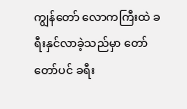ကျွန်တော် လောကကြီးထဲ ခရီးနှင်လာခဲ့သည်မှာ တော်တော်ပင် ခရီး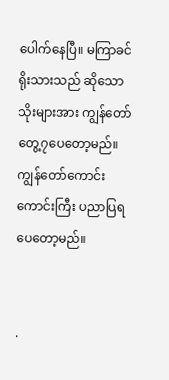ပေါက်နေပြီ။ မကြာခင် ရိုးသားသည် ဆိုသော သိုးများအား ကျွန်တော်တွေ့၇ပေတော့မည်။ ကျွန်တော်ကောင်းကောင်းကြီး ပညာပြရပေတော့မည်။


.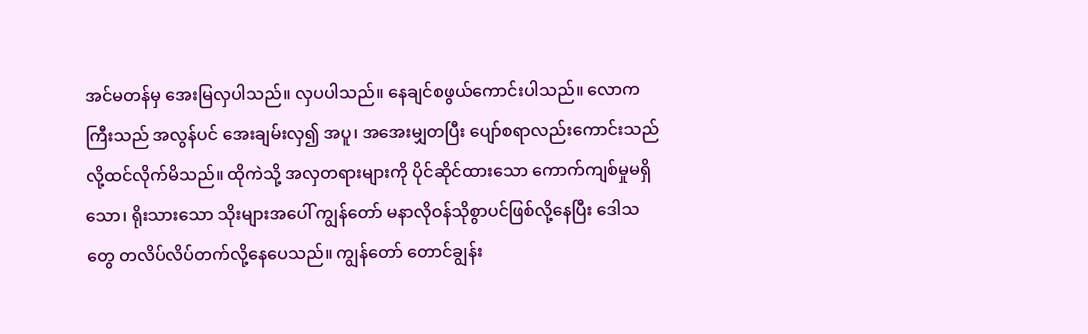အင်မတန်မှ အေးမြလှပါသည်။ လှပပါသည်။ နေချင်စဖွယ်ကောင်းပါသည်။ လောကကြီးသည် အလွန်ပင် အေးချမ်းလှ၍ အပူ၊ အအေးမျှတပြီး ပျော်စရာလည်းကောင်းသည်လို့ထင်လိုက်မိသည်။ ထိုကဲသို့ အလှတရားများကို ပိုင်ဆိုင်ထားသော ကောက်ကျစ်မှုမရှိသော၊ ရိုးသားသော သိုးများအပေါ် ကျွန်တော် မနာလိုဝန်သိုစွာပင်ဖြစ်လို့နေပြီး ဒေါသတွေ တလိပ်လိပ်တက်လို့နေပေသည်။ ကျွန်တော် တောင်ချွန်း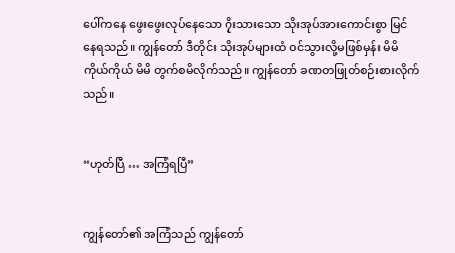ပေါ်ကနေ ဖွေးဖွေးလုပ်နေသော ၇ိုးသားသော သိုးအုပ်အားကောင်းစွာ မြင်နေရသည်။ ကျွန်တော် ဒီတိုင်း သိုးအုပ်များထံ ဝင်သွားလို့မဖြစ်မှန်း မိမိကိုယ်ကိုယ် မိမိ တွက်စမိလိုက်သည်။ ကျွန်တော် ခဏတဖြုတ်စဉ်းစားလိုက်သည်။


“ဟုတ်ပြီ … အကြံရပြီ”


ကျွန်တော်၏ အကြံသည် ကျွန်တော်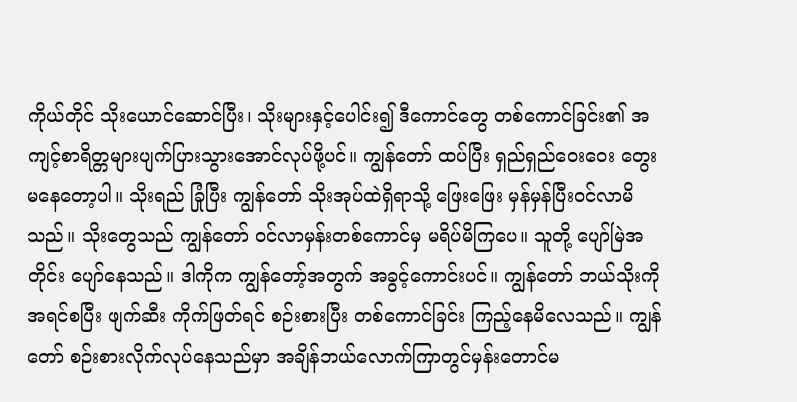ကိုယ်တိုင် သိုးယောင်ဆောင်ပြီး၊ သိုးများနှင့်ပေါင်း၍ ဒီကောင်တွေ တစ်ကောင်ခြင်း၏ အကျင့်စာရိတ္တများပျက်ပြားသွားအောင်လုပ်ဖို့ပင်။ ကျွန်တော် ထပ်ပြီး ရှည်ရှည်ဝေးဝေး တွေးမနေတော့ပါ။ သိုးရည် ခြုံပြီး ကျွန်တော် သိုးအုပ်ထဲရှိရာသို့ ဖြေးဖြေး မှန်မှန်ပြီးဝင်လာမိသည်။ သိုးတွေသည် ကျွန်တော် ဝင်လာမှန်းတစ်ကောင်မှ မရိပ်မိကြပေ။ သူတို့ ပျော်မြဲအတိုင်း ပျော်နေသည်။ ဒါကိုက ကျွန်တော့်အတွက် အခွင့်ကောင်းပင်။ ကျွန်တော် ဘယ်သိုးကို အရင်စပြီး ဖျက်ဆီး ကိုက်ဖြတ်ရင် စဉ်းစားပြီး တစ်ကောင်ခြင်း ကြည့်နေမိလေသည်။ ကျွန်တော် စဉ်းစားလိုက်လုပ်နေသည်မှာ အချိန်ဘယ်လောက်ကြာတွင်မှန်းတောင်မ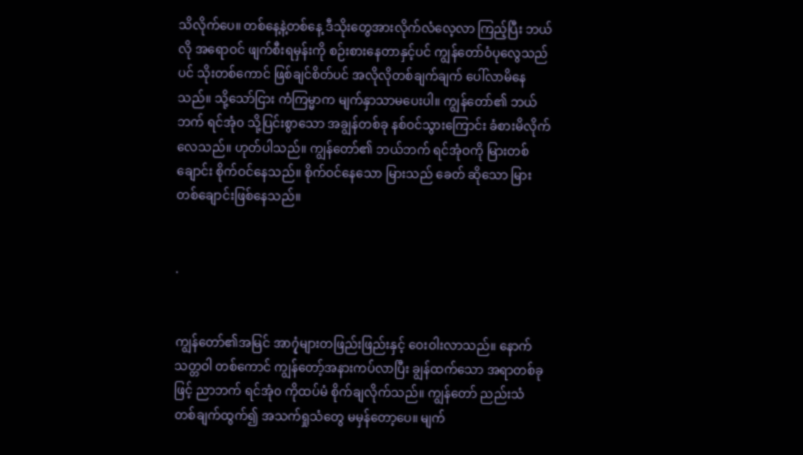သိလိုက်ပေ။ တစ်နေ့နဲ့တစ်နေ့ ဒီသိုးတွေအားလိုက်လံလေ့လာ ကြည့်ပြီး ဘယ်လို အရောဝင် ဖျက်စီးရမှန်းကို စဉ်းစားနေတာနှင့်ပင် ကျွန်တော်ဝံပုလွေသည်ပင် သိုးတစ်ကောင် ဖြစ်ချင်စိတ်ပင် အလိုလိုတစ်ချက်ချက် ပေါ်လာမိနေသည်။ သို့သော်ငြား ကံကြမ္မာက မျက်နှာသာမပေးပါ။ ကျွန်တော်၏ ဘယ်ဘက် ရင်အုံ၀ သို့ပြင်းစွာသော အချွန်တစ်ခု နစ်ဝင်သွားကြောင်း ခံစားမိလိုက်လေသည်။ ဟုတ်ပါသည်။ ကျွန်တော်၏ ဘယ်ဘက် ရင်အုံဝကို မြားတစ်ချောင်း စိုက်ဝင်နေသည်။ စိုက်ဝင်နေသော မြားသည် ခေတ် ဆိုသော မြားတစ်ချောင်းဖြစ်နေသည်။


.


ကျွန်တော်၏အမြင် အာ၇ုံများတဖြည်းဖြည်းနှင့် ဝေးဝါးလာသည်။ နောက် သတ္တဝါ တစ်ကောင် ကျွန်တော့်အနားကပ်လာပြီး ချွန်ထက်သော အရာတစ်ခုဖြင့် ညာဘက် ရင်အုံ၀ ကိုထပ်မံ စိုက်ချလိုက်သည်။ ကျွန်တော် ညည်းသံ တစ်ချက်ထွက်၍ အသက်ရှုသံတွေ မမှန်တော့ပေ။ မျက်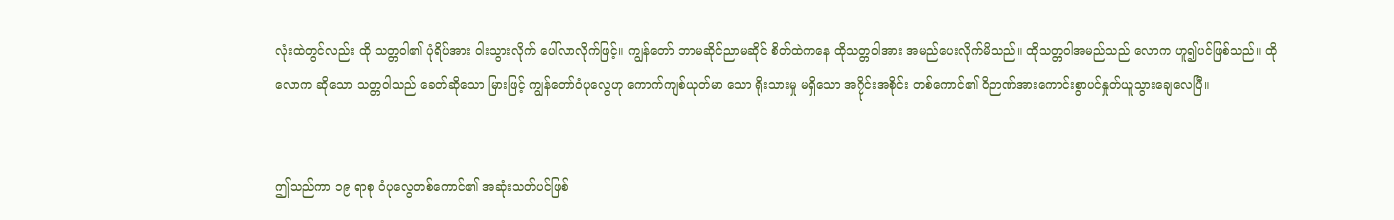လုံးထဲတွင်လည်း ထို သတ္တဝါ၏ ပုံရိပ်အား ဝါးသွားလိုက် ပေါ်လာလိုက်ဖြင့်။ ကျွန်တော် ဘာမဆိုင်ညာမဆိုင် စိတ်ထဲကနေ ထိုသတ္တဝါအား အမည်ပေးလိုက်မိသည်။ ထိုသတ္တဝါအမည်သည် လောက ဟူ၍ပင်ဖြစ်သည်။ ထို လောက ဆိုသော သတ္တဝါသည် ခေတ်ဆိုသော မြားဖြင့် ကျွန်တော်ဝံပုလွေဟု ကောက်ကျစ်ယုတ်မာ သော ရိုးသားမှု မရှိသော အ၇ိုင်းအစိုင်း တစ်ကောင်၏ ဝိဉာဏ်အားကောင်းစွာပင်နှုတ်ယူသွားချေလေပြီ။


ဤသည်ကာ ၁၉ ရာစု ဝံပုလွေတစ်ကောင်၏ အဆုံးသတ်ပင်ဖြစ်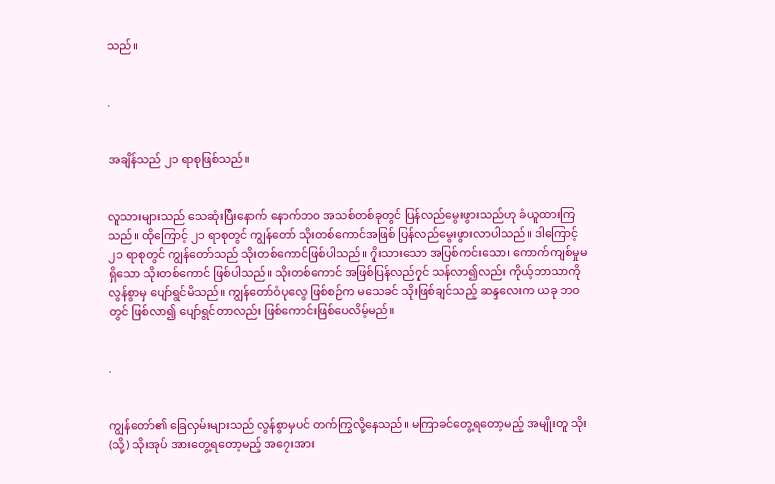သည်။


.


အချိန်သည် ၂၁ ရာစုဖြစ်သည်။


လူသားများသည် သေဆုံးပြီးနောက် နောက်ဘ၀ အသစ်တစ်ခုတွင် ပြန်လည်မွေးဖွားသည်ဟု ခံယူထားကြသည်။ ထိုကြောင့် ၂၁ ရာစုတွင် ကျွန်တော် သိုးတစ်ကောင်အဖြစ် ပြန်လည်မွေးဖွားလာပါသည်။ ဒါကြောင့် ၂၁ ရာစုတွင် ကျွန်တော်သည် သိုးတစ်ကောင်ဖြစ်ပါသည်။ ၇ိုးသားသော အပြစ်ကင်းသော၊ ကောက်ကျစ်မှုမရှိသော သိုးတစ်ကောင် ဖြစ်ပါသည်။ သိုးတစ်ကောင် အဖြစ်ပြန်လည်၇ှင် သန်လာ၍လည်း ကိုယ့်ဘာသာကို လွန်စွာမှ ပျော်ရွင်မိသည်။ ကျွန်တော်ဝံပုလွေ ဖြစ်စဉ်က မသေခင် သိုးဖြစ်ချင်သည့် ဆန္ဒလေးက ယခု ဘဝတွင် ဖြစ်လာ၍ ပျော်ရွင်တာလည်း ဖြစ်ကောင်းဖြစ်ပေလိမ့်မည်။


.


ကျွန်တော်၏ ခြေလှမ်းများသည် လွန်စွာမှပင် တက်ကြွလို့နေသည်။ မကြာခင်တွေ့ရတော့မည့် အမျိုးတူ သိုး (သို့) သိုးအုပ် အားတွေ့ရတော့မည့် အ၇ေးအား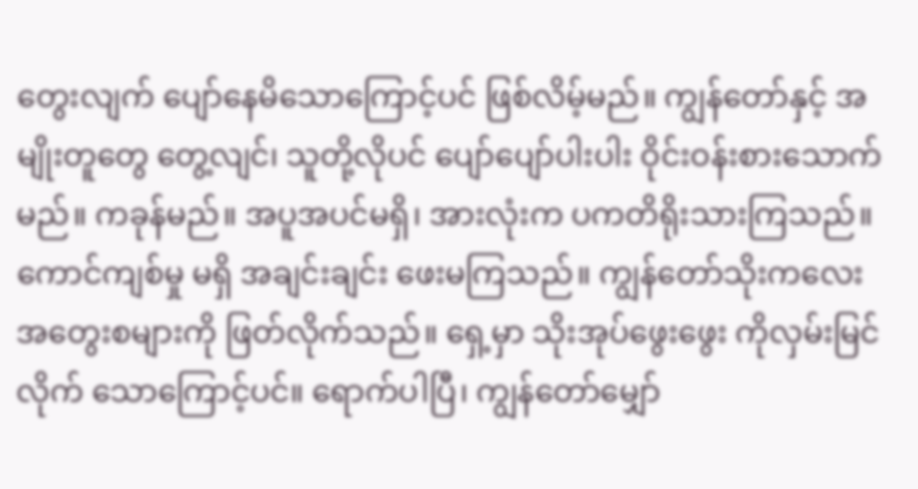တွေးလျက် ပျော်နေမိသောကြောင့်ပင် ဖြစ်လိမ့်မည်။ ကျွန်တော်နှင့် အမျိုးတူတွေ တွေ့လျင်၊ သူတို့လိုပင် ပျော်ပျော်ပါးပါး ဝိုင်းဝန်းစားသောက်မည်။ ကခုန်မည်။ အပူအပင်မရှိ၊ အားလုံးက ပကတိရိုးသားကြသည်။ ကောင်ကျစ်မှု မရှိ အချင်းချင်း ဖေးမကြသည်။ ကျွန်တော်သိုးကလေး အတွေးစများကို ဖြတ်လိုက်သည်။ ရှေ့မှာ သိုးအုပ်ဖွေးဖွေး ကိုလှမ်းမြင်လိုက် သောကြောင့်ပင်။ ရောက်ပါပြီ၊ ကျွန်တော်မျှော်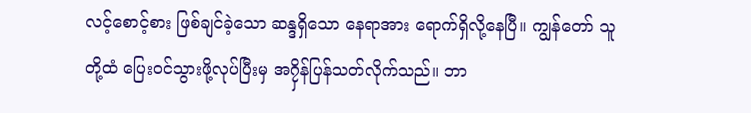လင့်စောင့်စား ဖြစ်ချင်ခဲ့သော ဆန္ဒရှိသော နေရာအား ရောက်ရှိလို့နေပြီ။ ကျွန်တော် သူတို့ထံ ပြေးဝင်သွားဖို့လုပ်ပြီးမှ အ၇ှိန်ပြန်သတ်လိုက်သည်။ ဘာ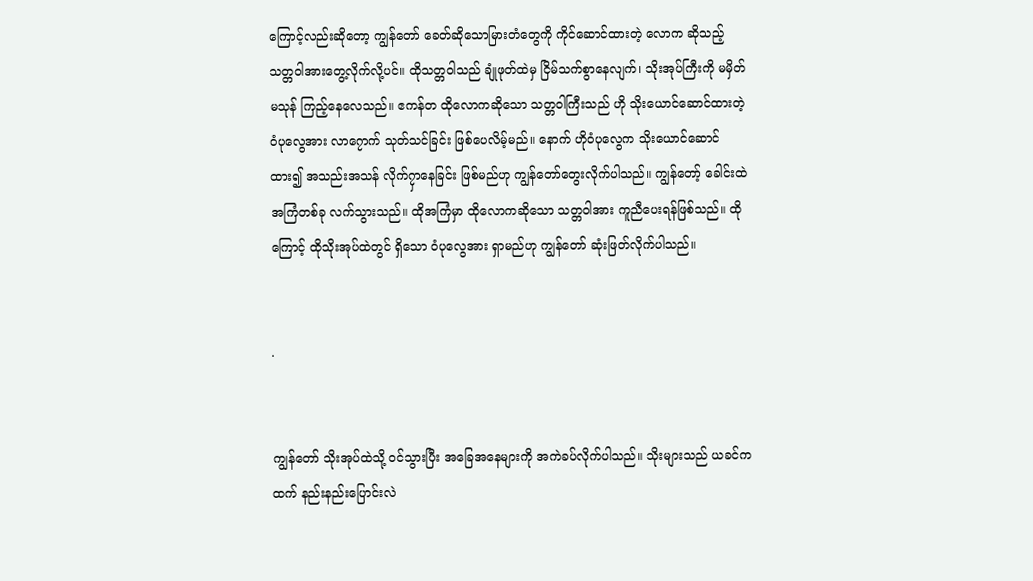ကြောင့်လည်းဆိုတော့ ကျွန်တော် ခေတ်ဆိုသောမြားတံတွေကို ကိုင်ဆောင်ထားတဲ့ လောက ဆိုသည့် သတ္တဝါအားတွေ့လိုက်လို့ပင်။ ထိုသတ္တဝါသည် ချုံဖုတ်ထဲမှ ငြိမ်သက်စွာနေလျက်၊ သိုးအုပ်ကြီးကို မမှိတ်မသုန် ကြည့်နေလေသည်။ ဧကန်တ ထိုလောကဆိုသော သတ္တဝါကြီးသည် ဟို သိုးယောင်ဆောင်ထားတဲ့ ဝံပုလွေအား လာ၇ောက် သုတ်သင်ခြင်း ဖြစ်ပေလိမ့်မည်။ နောက် ဟိုဝံပုလွေက သိုးယောင်ဆောင်ထား၍ အသည်းအသန် လိုက်၇ှာနေခြင်း ဖြစ်မည်ဟု ကျွန်တော်တွေးလိုက်ပါသည်။ ကျွန်တော့် ခေါင်းထဲ အကြံတစ်ခု လက်သွားသည်။ ထိုအကြံမှာ ထိုလောကဆိုသော သတ္တဝါအား ကူညီပေးရန်ဖြစ်သည်။ ထိုကြောင့် ထိုသိုးအုပ်ထဲတွင် ရှိသော ဝံပုလွေအား ရှာမည်ဟု ကျွန်တော် ဆုံးဖြတ်လိုက်ပါသည်။


.


ကျွန်တော် သိုးအုပ်ထဲသို့ ဝင်သွားပြီး အခြေအနေများကို အကဲခပ်လိုက်ပါသည်။ သိုးများသည် ယခင်ကထက် နည်းနည်းပြောင်းလဲ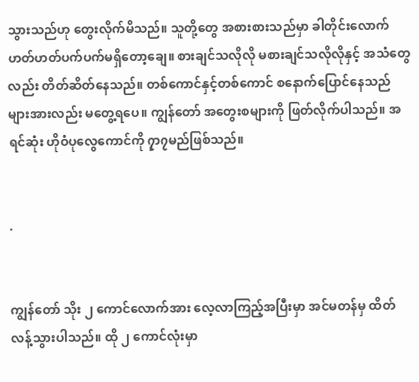သွားသည်ဟု တွေးလိုက်မိသည်။ သူတို့တွေ အစားစားသည်မှာ ခါတိုင်းလောက် ဟတ်ဟတ်ပက်ပက်မရှိတော့ချေ။ စားချင်သလိုလို မစားချင်သလိုလိုနှင့် အသံတွေလည်း တိတ်ဆိတ်နေသည်။ တစ်ကောင်နှင့်တစ်ကောင် စနောက်ပြောင်နေသည်များအားလည်း မတွေ့ရပေ။ ကျွန်တော် အတွေးစများကို ဖြတ်လိုက်ပါသည်။ အရင်ဆုံး ဟိုဝံပုလွေကောင်ကို ၇ှာ၇မည်ဖြစ်သည်။


.


ကျွန်တော် သိုး ၂ ကောင်လောက်အား လေ့လာကြည့်အပြီးမှာ အင်မတန်မှ ထိတ်လန့်သွားပါသည်။ ထို ၂ ကောင်လုံးမှာ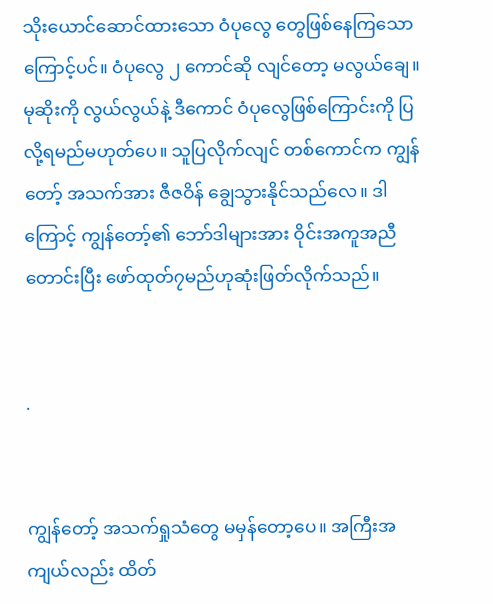သိုးယောင်ဆောင်ထားသော ဝံပုလွေ တွေဖြစ်နေကြသောကြောင့်ပင်။ ဝံပုလွေ ၂ ကောင်ဆို လျင်တော့ မလွယ်ချေ။ မုဆိုးကို လွယ်လွယ်နဲ့ ဒီကောင် ဝံပုလွေဖြစ်ကြောင်းကို ပြလို့ရမည်မဟုတ်ပေ။ သူပြလိုက်လျင် တစ်ကောင်က ကျွန်တော့် အသက်အား ဇီဇဝိန် ချွေသွားနိုင်သည်လေ။ ဒါကြောင့် ကျွန်တော့်၏ ဘော်ဒါများအား ဝိုင်းအကူအညီတောင်းပြီး ဖော်ထုတ်၇မည်ဟုဆုံးဖြတ်လိုက်သည်။


.


ကျွန်တော့် အသက်ရှုသံတွေ မမှန်တော့ပေ။ အကြီးအကျယ်လည်း ထိတ်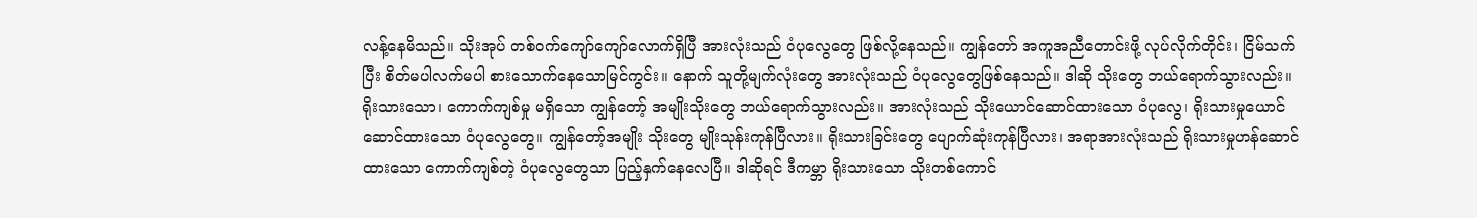လန့်နေမိသည်။ သိုးအုပ် တစ်ဝက်ကျော်ကျော်လောက်ရှိပြီ အားလုံးသည် ဝံပုလွေတွေ ဖြစ်လို့နေသည်။ ကျွန်တော် အကူအညီတောင်းဖို့ လုပ်လိုက်တိုင်း၊ ငြိမ်သက်ပြီး စိတ်မပါလက်မပါ စားသောက်နေသောမြင်ကွင်း။ နောက် သူတို့မျက်လုံးတွေ အားလုံးသည် ဝံပုလွေတွေဖြစ်နေသည်။ ဒါဆို သိုးတွေ ဘယ်ရောက်သွားလည်း။ ရိုးသားသော၊ ကောက်ကျစ်မှု မရှိသော ကျွန်တော့် အမျိုးသိုးတွေ ဘယ်ရောက်သွားလည်း။ အားလုံးသည် သိုးယောင်ဆောင်ထားသော ဝံပုလွေ၊ ရိုးသားမှုယောင်ဆောင်ထားသော ဝံပုလွေတွေ။ ကျွန်တော့်အမျိုး သိုးတွေ မျိုးသုန်းကုန်ပြီလား။ ရိုးသားခြင်းတွေ ပျောက်ဆုံးကုန်ပြီလား၊ အရာအားလုံးသည် ရိုးသားမှုဟန်ဆောင်ထားသော ကောက်ကျစ်တဲ့ ဝံပုလွေတွေသာ ပြည့်နှက်နေလေပြီ။ ဒါဆိုရင် ဒီကမ္ဘာ ရိုးသားသော သိုးတစ်ကောင်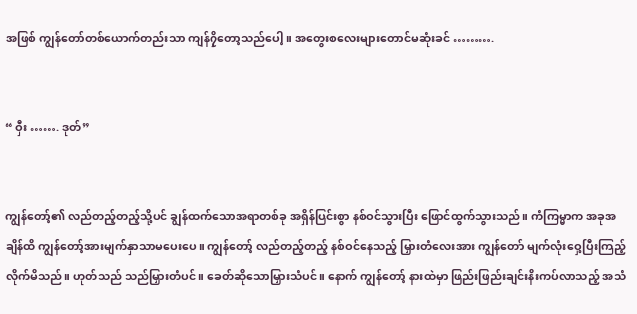အဖြစ် ကျွန်တော်တစ်ယောက်တည်းသာ ကျန်၇ှိတော့သည်ပေါ့။ အတွေးစလေးများတောင်မဆုံးခင် ……….


“ ဝှီး ……. ဒုတ်”


ကျွန်တော့်၏ လည်တည့်တည့်သို့ပင် ချွန်ထက်သောအရာတစ်ခု အရှိန်ပြင်းစွာ နစ်ဝင်သွားပြီး ဖြောင်ထွက်သွားသည်။ ကံကြမ္မာက အခုအချိန်ထိ ကျွန်တော့်အားမျက်နှာသာမပေးပေ။ ကျွန်တော့် လည်တည့်တည့် နစ်ဝင်နေသည့် မြှားတံလေးအား ကျွန်တော် မျက်လုံးဝှေ့ပြီးကြည့်လိုက်မိသည်။ ဟုတ်သည် သည်မြှားတံပင်။ ခေတ်ဆိုသောမြှားသံပင်။ နောက် ကျွန်တော့် နားထဲမှာ ဖြည်းဖြည်းချင်းနိးကပ်လာသည့် အသံ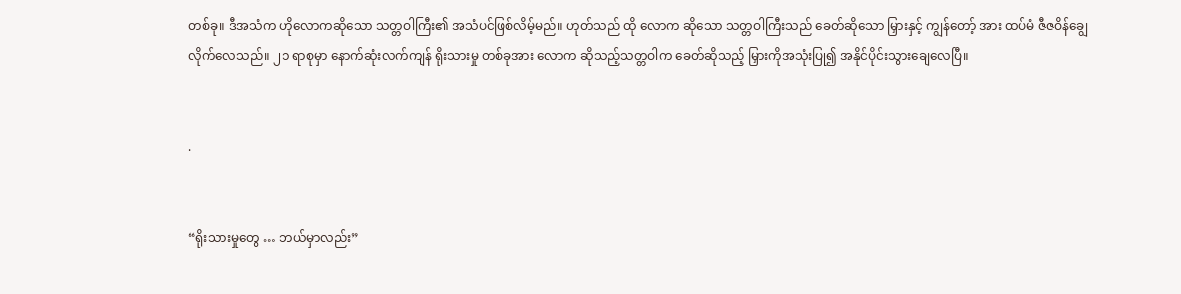တစ်ခု။ ဒီအသံက ဟိုလောကဆိုသော သတ္တဝါကြီး၏ အသံပင်ဖြစ်လိမ့်မည်။ ဟုတ်သည် ထို လောက ဆိုသော သတ္တဝါကြီးသည် ခေတ်ဆိုသော မြှားနှင့် ကျွန်တော့် အား ထပ်မံ ဇီဇဝိန်ချွေလိုက်လေသည်။ ၂၁ ရာစုမှာ နောက်ဆုံးလက်ကျန် ရိုးသားမှု တစ်ခုအား လောက ဆိုသည့်သတ္တဝါက ခေတ်ဆိုသည့် မြှားကိုအသုံးပြု၍ အနိုင်ပိုင်းသွားချေလေပြီ။


.


“ရိုးသားမှုတွေ … ဘယ်မှာလည်း”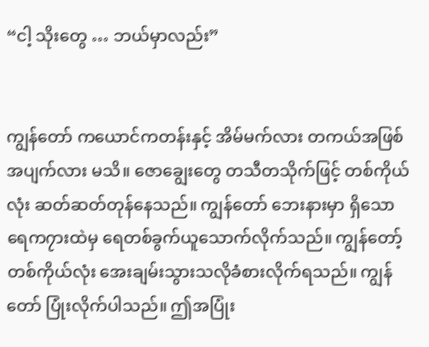“ငါ့ သိုးတွေ … ဘယ်မှာလည်း”


ကျွန်တော် ကယောင်ကတန်းနှင့် အိမ်မက်လား တကယ်အဖြစ်အပျက်လား မသိ။ ဇောချွေးတွေ တသီတသိုက်ဖြင့် တစ်ကိုယ်လုံး ဆတ်ဆတ်တုန်နေသည်။ ကျွန်တော် ဘေးနားမှာ ရှိသော ရေက၇ားထဲမှ ရေတစ်ခွက်ယူသောက်လိုက်သည်။ ကျွန်တော့် တစ်ကိုယ်လုံး အေးချမ်းသွားသလိုခံစားလိုက်ရသည်။ ကျွန်တော် ပြုံးလိုက်ပါသည်။ ဤအပြုံး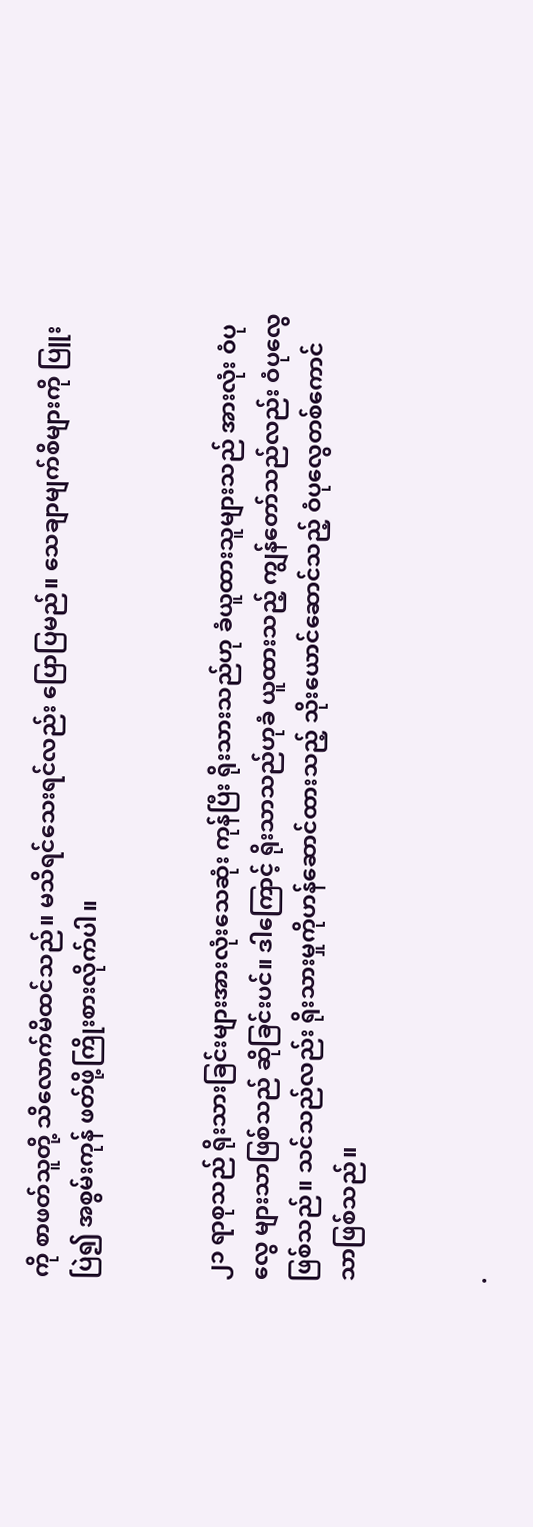ကို စာဖတ်သူတို့ သိလောက်မိထင်သည်။ မသိရင်သေးရင်လည်း ပြောပြမည်။ သေချာမျက်စိများကို ပြူးပြဲ၍ အစွမ်းကုန် ဖတ်ဖို့ကြိုးစားလိုက်ပါ။


၂၁ ရာစုသည် ရိုးသားခြင်းများအားလုံးသေဆုံး ကုန်ပြီး ရိုးသားသည်ဟု ခံယူထားသူများသည် အားလုံး ဝံပုလွေ များသာဖြစ်သည် ဆိုခြင်းပင်။ ဒါကြောင့် ရိုးသာသည်ဟုခံ ယူထားသည့် ကျွန်တော်သည်လည်း ဝံပုလွေဖြစ်သည်။ သင်သည်လည်း ရိုးသားမှုကိုဟန်ဆောင်ထားသည့် သိုးယောင်ဆောင်သည့် ဝံပုလွေတစ်ကောင်သာဖြစ်သည်။


.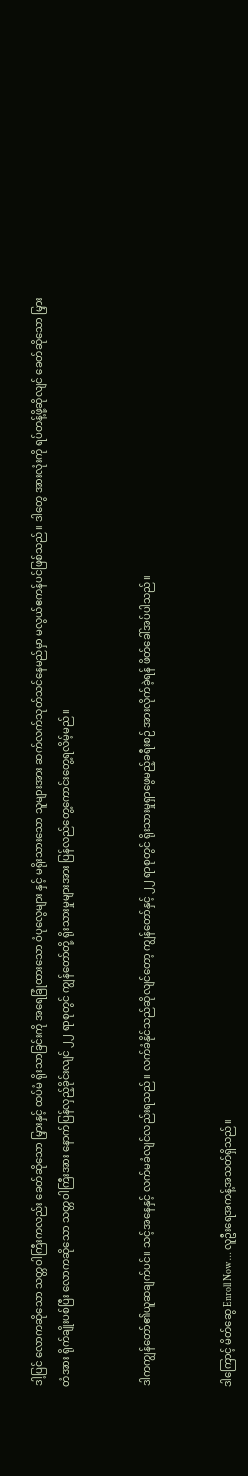ဒါ့ပြင် လောကဆိုသော သတ္တဝါကြီးကလည်း ခေတ်ဆိုသော မြှားနှင့် ထပ်မံ ရိုးသာခြင်းကို အရေခြုံထားသော ဝံပုလွေများ နှင့် မရိုးသားသော သူများအား ဆက်လက်သုတ်သင်နေမည်မှာ မလွယ်ဧကန်ပင်ဖြစ်သည်။ ဒါတွေ အားလုံးကို ရပ်တန့်ဖို့ဆိုလျင် ခေတ်ဆိုသော မြှားတံအား ရိုက်ချိုးပစ်ပြီး လောကဆိုသော သတ္တဝါကြီးအား နောက်ပြန်လှည့်ခိုင်းလျင် ၂၂ ရာစုတွင် ကျွန်တော်တို့ ရိုးသားမှုများအား ပြန်လည်တွေ့ကောင်းတွေ့ရလိမ့်မည်။


ဒါကကျွန်တော်၏ယူဆချက်ပင်။ သင့်အနေနှင့် လက်မခံလျင်လည်းရသည်။ လက်ခံနိုင်သည်ဆိုလျင်တော့ ကျွန်တော်နှင့် ၂၂ ရာစုတွင် ရိုးသားမှုရှာဖွေမည့်ခရီးစဉ် အားလိုက်ခဲ့ရန် ဖိတ်ခေါ်အပ်ပါသည်။


ဒါကြောင့် မိတ်ဆွေ Enroll Now … လူဦးရေအကန့်အသတ်ရှိသည်။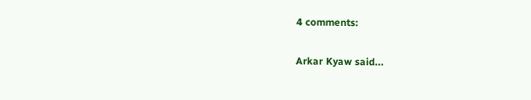4 comments:

Arkar Kyaw said...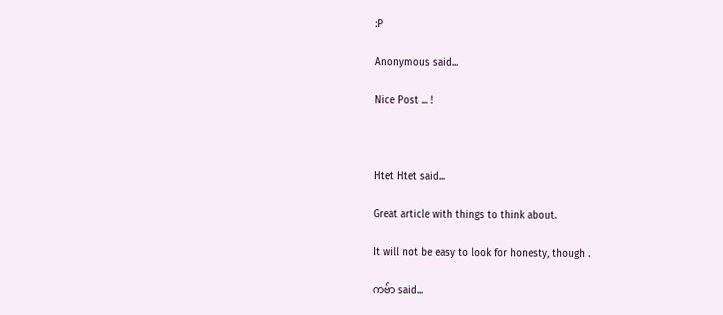:P

Anonymous said...

Nice Post ... !



Htet Htet said...

Great article with things to think about.

It will not be easy to look for honesty, though .

ကဗ်ာ said...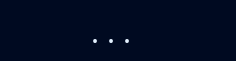. . .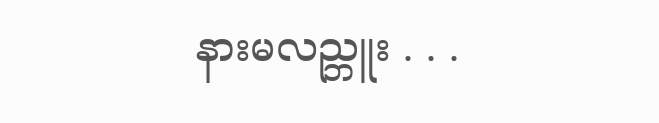နားမလည္ဘူး . . .